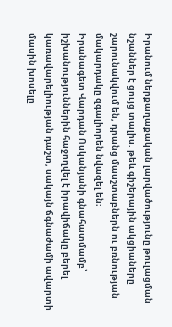Իրանում ներքաղաքական լարվածությունը թուլացման նշաններ է ցույց տալիս. թեև գիշերային ակցիաները շարունակվում են, դրանց մասշտաբներն ու բռնության մակարդակը զգալիորեն նվազել են։
Իրանագետ Վարդան Ոսկանյանի գնահատմամբ՝ իշխանություններին հաջողվել է իրավիճակը բերել կառավարելիության դաշտ, սակայն ճգնաժամի ավարտի մասին խոսելը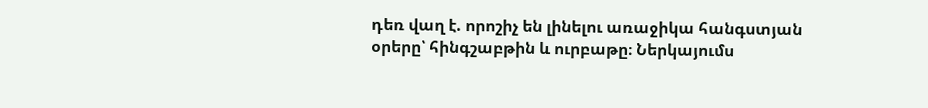դեռ վաղ է. որոշիչ են լինելու առաջիկա հանգստյան օրերը՝ հինգշաբթին և ուրբաթը։ Ներկայումս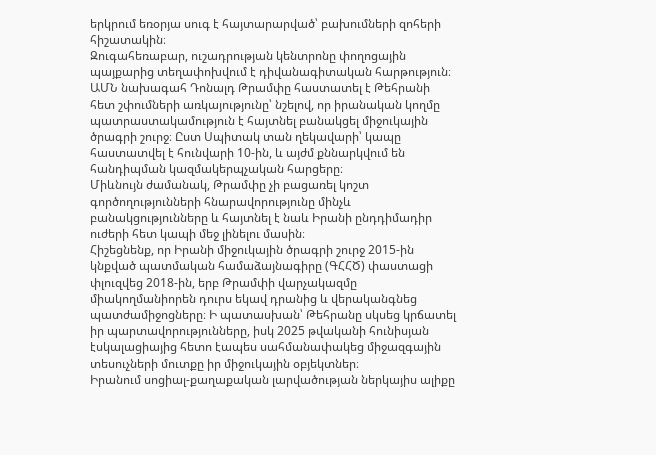երկրում եռօրյա սուգ է հայտարարված՝ բախումների զոհերի հիշատակին։
Զուգահեռաբար, ուշադրության կենտրոնը փողոցային պայքարից տեղափոխվում է դիվանագիտական հարթություն։ ԱՄՆ նախագահ Դոնալդ Թրամփը հաստատել է Թեհրանի հետ շփումների առկայությունը՝ նշելով, որ իրանական կողմը պատրաստակամություն է հայտնել բանակցել միջուկային ծրագրի շուրջ։ Ըստ Սպիտակ տան ղեկավարի՝ կապը հաստատվել է հունվարի 10-ին, և այժմ քննարկվում են հանդիպման կազմակերպչական հարցերը։
Միևնույն ժամանակ, Թրամփը չի բացառել կոշտ գործողությունների հնարավորությունը մինչև բանակցությունները և հայտնել է նաև Իրանի ընդդիմադիր ուժերի հետ կապի մեջ լինելու մասին։
Հիշեցնենք, որ Իրանի միջուկային ծրագրի շուրջ 2015-ին կնքված պատմական համաձայնագիրը (ԳՀՀԾ) փաստացի փլուզվեց 2018-ին, երբ Թրամփի վարչակազմը միակողմանիորեն դուրս եկավ դրանից և վերականգնեց պատժամիջոցները։ Ի պատասխան՝ Թեհրանը սկսեց կրճատել իր պարտավորությունները, իսկ 2025 թվականի հունիսյան էսկալացիայից հետո էապես սահմանափակեց միջազգային տեսուչների մուտքը իր միջուկային օբյեկտներ։
Իրանում սոցիալ-քաղաքական լարվածության ներկայիս ալիքը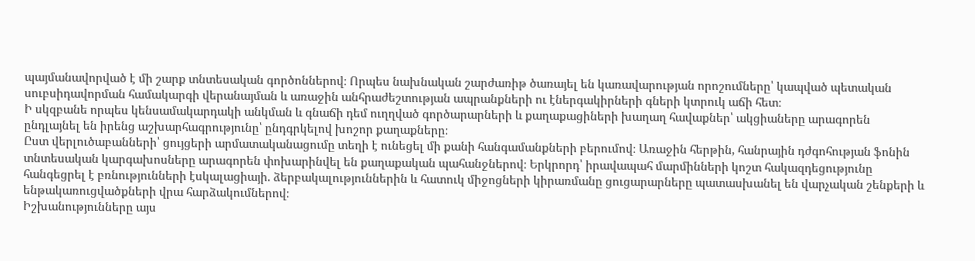պայմանավորված է մի շարք տնտեսական գործոններով։ Որպես նախնական շարժառիթ ծառայել են կառավարության որոշումները՝ կապված պետական սուբսիդավորման համակարգի վերանայման և առաջին անհրաժեշտության ապրանքների ու էներգակիրների գների կտրուկ աճի հետ։
Ի սկզբանե որպես կենսամակարդակի անկման և գնաճի դեմ ուղղված գործարարների և քաղաքացիների խաղաղ հավաքներ՝ ակցիաները արագորեն ընդլայնել են իրենց աշխարհագրությունը՝ ընդգրկելով խոշոր քաղաքները։
Ըստ վերլուծաբանների՝ ցույցերի արմատականացումը տեղի է ունեցել մի քանի հանգամանքների բերումով։ Առաջին հերթին, հանրային դժգոհության ֆոնին տնտեսական կարգախոսները արագորեն փոխարինվել են քաղաքական պահանջներով։ Երկրորդ՝ իրավապահ մարմինների կոշտ հակազդեցությունը հանգեցրել է բռնությունների էսկալացիայի. ձերբակալություններին և հատուկ միջոցների կիրառմանը ցուցարարները պատասխանել են վարչական շենքերի և ենթակառուցվածքների վրա հարձակումներով։
Իշխանությունները այս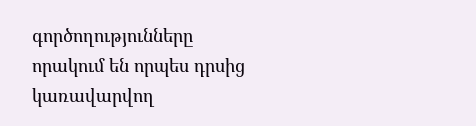գործողությունները որակում են որպես դրսից կառավարվող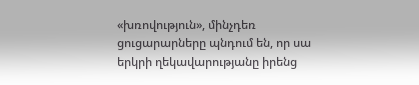«խռովություն», մինչդեռ ցուցարարները պնդում են, որ սա երկրի ղեկավարությանը իրենց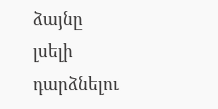ձայնը լսելի դարձնելու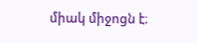միակ միջոցն է։